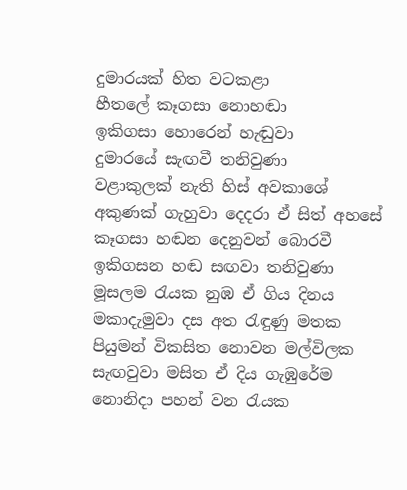දුමාරයක් හිත වටකළා
හීතලේ කෑගසා නොහඬා
ඉකිගසා හොරෙන් හැඬුවා
දුමාරයේ සැඟවී තනිවුණා
වළාකුලක් නැති හිස් අවකාශේ
අකුණක් ගැහුවා දෙදරා ඒ සිත් අහසේ
කෑගසා හඬන දෙනුවන් බොරවී
ඉකිගසන හඬ සඟවා තනිවුණා
මූසලම රැයක නුඹ ඒ ගිය දිනය
මකාදැමුවා දස අත රැඳුණු මතක
පියුමන් විකසිත නොවන මල්විලක
සැඟවුවා මසිත ඒ දිය ගැඹුරේම
නොනිදා පහන් වන රැයක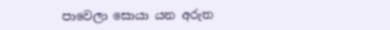පාවෙලා සොයා යන අරුත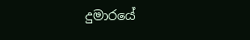දුමාරයේ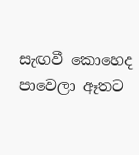සැඟවී කොහෙද
පාවෙලා ඈතට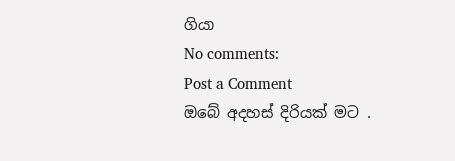ගියා
No comments:
Post a Comment
ඔබේ අදහස් දිරියක් මට .